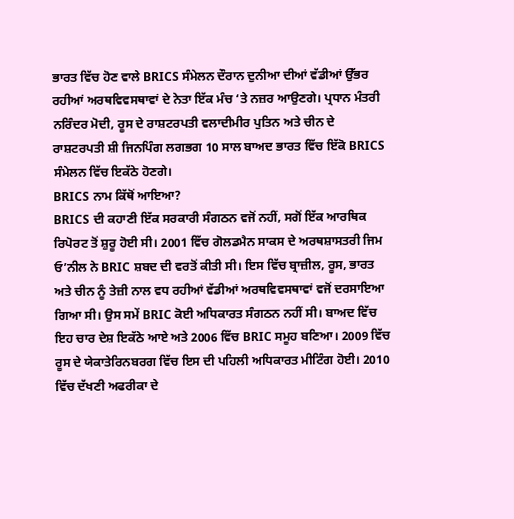ਭਾਰਤ ਵਿੱਚ ਹੋਣ ਵਾਲੇ BRICS ਸੰਮੇਲਨ ਦੌਰਾਨ ਦੁਨੀਆ ਦੀਆਂ ਵੱਡੀਆਂ ਉੱਭਰ ਰਹੀਆਂ ਅਰਥਵਿਵਸਥਾਵਾਂ ਦੇ ਨੇਤਾ ਇੱਕ ਮੰਚ ‘ਤੇ ਨਜ਼ਰ ਆਉਣਗੇ। ਪ੍ਰਧਾਨ ਮੰਤਰੀ ਨਰਿੰਦਰ ਮੋਦੀ, ਰੂਸ ਦੇ ਰਾਸ਼ਟਰਪਤੀ ਵਲਾਦੀਮੀਰ ਪੁਤਿਨ ਅਤੇ ਚੀਨ ਦੇ ਰਾਸ਼ਟਰਪਤੀ ਸ਼ੀ ਜਿਨਪਿੰਗ ਲਗਭਗ 10 ਸਾਲ ਬਾਅਦ ਭਾਰਤ ਵਿੱਚ ਇੱਕੋ BRICS ਸੰਮੇਲਨ ਵਿੱਚ ਇਕੱਠੇ ਹੋਣਗੇ।
BRICS ਨਾਮ ਕਿੱਥੋਂ ਆਇਆ?
BRICS ਦੀ ਕਹਾਣੀ ਇੱਕ ਸਰਕਾਰੀ ਸੰਗਠਨ ਵਜੋਂ ਨਹੀਂ, ਸਗੋਂ ਇੱਕ ਆਰਥਿਕ ਰਿਪੋਰਟ ਤੋਂ ਸ਼ੁਰੂ ਹੋਈ ਸੀ। 2001 ਵਿੱਚ ਗੋਲਡਮੈਨ ਸਾਕਸ ਦੇ ਅਰਥਸ਼ਾਸਤਰੀ ਜਿਮ ਓ’ਨੀਲ ਨੇ BRIC ਸ਼ਬਦ ਦੀ ਵਰਤੋਂ ਕੀਤੀ ਸੀ। ਇਸ ਵਿੱਚ ਬ੍ਰਾਜ਼ੀਲ, ਰੂਸ, ਭਾਰਤ ਅਤੇ ਚੀਨ ਨੂੰ ਤੇਜ਼ੀ ਨਾਲ ਵਧ ਰਹੀਆਂ ਵੱਡੀਆਂ ਅਰਥਵਿਵਸਥਾਵਾਂ ਵਜੋਂ ਦਰਸਾਇਆ ਗਿਆ ਸੀ। ਉਸ ਸਮੇਂ BRIC ਕੋਈ ਅਧਿਕਾਰਤ ਸੰਗਠਨ ਨਹੀਂ ਸੀ। ਬਾਅਦ ਵਿੱਚ ਇਹ ਚਾਰ ਦੇਸ਼ ਇਕੱਠੇ ਆਏ ਅਤੇ 2006 ਵਿੱਚ BRIC ਸਮੂਹ ਬਣਿਆ। 2009 ਵਿੱਚ ਰੂਸ ਦੇ ਯੇਕਾਤੇਰਿਨਬਰਗ ਵਿੱਚ ਇਸ ਦੀ ਪਹਿਲੀ ਅਧਿਕਾਰਤ ਮੀਟਿੰਗ ਹੋਈ। 2010 ਵਿੱਚ ਦੱਖਣੀ ਅਫਰੀਕਾ ਦੇ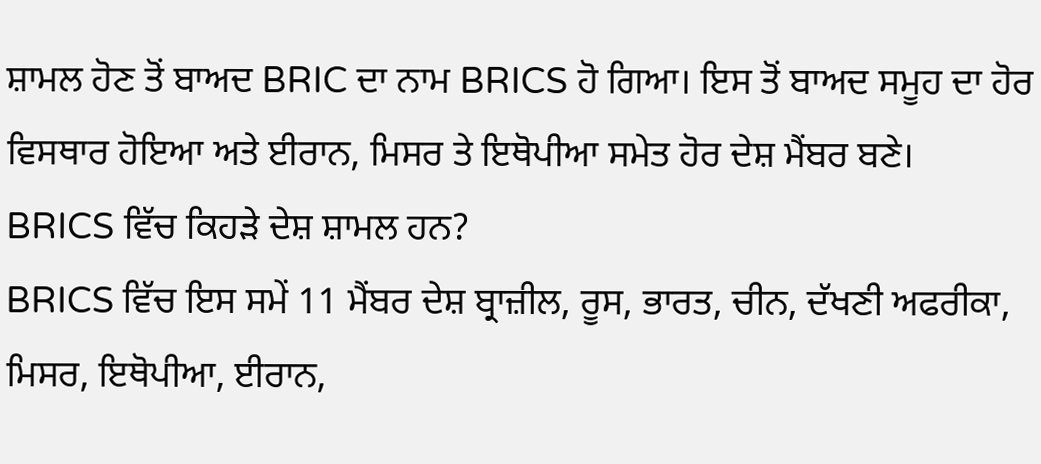ਸ਼ਾਮਲ ਹੋਣ ਤੋਂ ਬਾਅਦ BRIC ਦਾ ਨਾਮ BRICS ਹੋ ਗਿਆ। ਇਸ ਤੋਂ ਬਾਅਦ ਸਮੂਹ ਦਾ ਹੋਰ ਵਿਸਥਾਰ ਹੋਇਆ ਅਤੇ ਈਰਾਨ, ਮਿਸਰ ਤੇ ਇਥੋਪੀਆ ਸਮੇਤ ਹੋਰ ਦੇਸ਼ ਮੈਂਬਰ ਬਣੇ।
BRICS ਵਿੱਚ ਕਿਹੜੇ ਦੇਸ਼ ਸ਼ਾਮਲ ਹਨ?
BRICS ਵਿੱਚ ਇਸ ਸਮੇਂ 11 ਮੈਂਬਰ ਦੇਸ਼ ਬ੍ਰਾਜ਼ੀਲ, ਰੂਸ, ਭਾਰਤ, ਚੀਨ, ਦੱਖਣੀ ਅਫਰੀਕਾ, ਮਿਸਰ, ਇਥੋਪੀਆ, ਈਰਾਨ,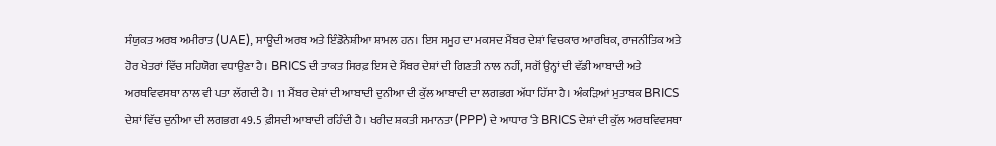ਸੰਯੁਕਤ ਅਰਬ ਅਮੀਰਾਤ (UAE), ਸਾਊਦੀ ਅਰਬ ਅਤੇ ਇੰਡੋਨੇਸ਼ੀਆ ਸ਼ਾਮਲ ਹਨ। ਇਸ ਸਮੂਹ ਦਾ ਮਕਸਦ ਮੈਂਬਰ ਦੇਸ਼ਾਂ ਵਿਚਕਾਰ ਆਰਥਿਕ, ਰਾਜਨੀਤਿਕ ਅਤੇ ਹੋਰ ਖੇਤਰਾਂ ਵਿੱਚ ਸਹਿਯੋਗ ਵਧਾਉਣਾ ਹੈ। BRICS ਦੀ ਤਾਕਤ ਸਿਰਫ਼ ਇਸ ਦੇ ਮੈਂਬਰ ਦੇਸ਼ਾਂ ਦੀ ਗਿਣਤੀ ਨਾਲ ਨਹੀਂ, ਸਗੋਂ ਉਨ੍ਹਾਂ ਦੀ ਵੱਡੀ ਆਬਾਦੀ ਅਤੇ ਅਰਥਵਿਵਸਥਾ ਨਾਲ ਵੀ ਪਤਾ ਲੱਗਦੀ ਹੈ। 11 ਮੈਂਬਰ ਦੇਸ਼ਾਂ ਦੀ ਆਬਾਦੀ ਦੁਨੀਆ ਦੀ ਕੁੱਲ ਆਬਾਦੀ ਦਾ ਲਗਭਗ ਅੱਧਾ ਹਿੱਸਾ ਹੈ। ਅੰਕੜਿਆਂ ਮੁਤਾਬਕ BRICS ਦੇਸ਼ਾਂ ਵਿੱਚ ਦੁਨੀਆ ਦੀ ਲਗਭਗ 49.5 ਫ਼ੀਸਦੀ ਆਬਾਦੀ ਰਹਿੰਦੀ ਹੈ। ਖਰੀਦ ਸ਼ਕਤੀ ਸਮਾਨਤਾ (PPP) ਦੇ ਆਧਾਰ ‘ਤੇ BRICS ਦੇਸ਼ਾਂ ਦੀ ਕੁੱਲ ਅਰਥਵਿਵਸਥਾ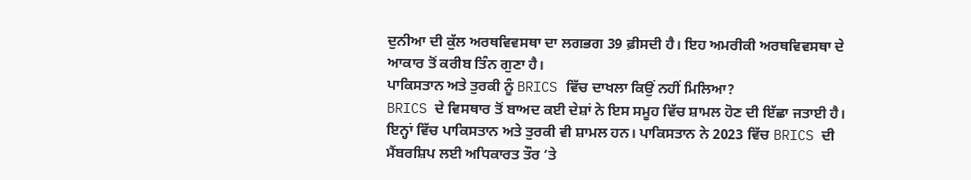ਦੁਨੀਆ ਦੀ ਕੁੱਲ ਅਰਥਵਿਵਸਥਾ ਦਾ ਲਗਭਗ 39 ਫ਼ੀਸਦੀ ਹੈ। ਇਹ ਅਮਰੀਕੀ ਅਰਥਵਿਵਸਥਾ ਦੇ ਆਕਾਰ ਤੋਂ ਕਰੀਬ ਤਿੰਨ ਗੁਣਾ ਹੈ।
ਪਾਕਿਸਤਾਨ ਅਤੇ ਤੁਰਕੀ ਨੂੰ BRICS ਵਿੱਚ ਦਾਖਲਾ ਕਿਉਂ ਨਹੀਂ ਮਿਲਿਆ?
BRICS ਦੇ ਵਿਸਥਾਰ ਤੋਂ ਬਾਅਦ ਕਈ ਦੇਸ਼ਾਂ ਨੇ ਇਸ ਸਮੂਹ ਵਿੱਚ ਸ਼ਾਮਲ ਹੋਣ ਦੀ ਇੱਛਾ ਜਤਾਈ ਹੈ। ਇਨ੍ਹਾਂ ਵਿੱਚ ਪਾਕਿਸਤਾਨ ਅਤੇ ਤੁਰਕੀ ਵੀ ਸ਼ਾਮਲ ਹਨ। ਪਾਕਿਸਤਾਨ ਨੇ 2023 ਵਿੱਚ BRICS ਦੀ ਮੈਂਬਰਸ਼ਿਪ ਲਈ ਅਧਿਕਾਰਤ ਤੌਰ ‘ਤੇ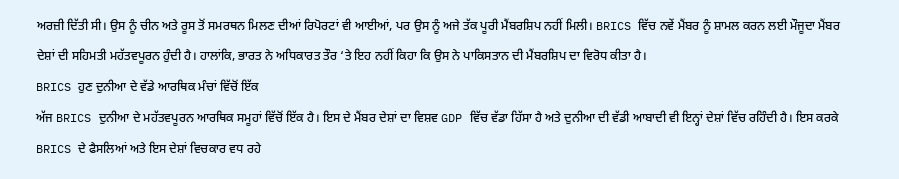ਅਰਜ਼ੀ ਦਿੱਤੀ ਸੀ। ਉਸ ਨੂੰ ਚੀਨ ਅਤੇ ਰੂਸ ਤੋਂ ਸਮਰਥਨ ਮਿਲਣ ਦੀਆਂ ਰਿਪੋਰਟਾਂ ਵੀ ਆਈਆਂ, ਪਰ ਉਸ ਨੂੰ ਅਜੇ ਤੱਕ ਪੂਰੀ ਮੈਂਬਰਸ਼ਿਪ ਨਹੀਂ ਮਿਲੀ। BRICS ਵਿੱਚ ਨਵੇਂ ਮੈਂਬਰ ਨੂੰ ਸ਼ਾਮਲ ਕਰਨ ਲਈ ਮੌਜੂਦਾ ਮੈਂਬਰ ਦੇਸ਼ਾਂ ਦੀ ਸਹਿਮਤੀ ਮਹੱਤਵਪੂਰਨ ਹੁੰਦੀ ਹੈ। ਹਾਲਾਂਕਿ, ਭਾਰਤ ਨੇ ਅਧਿਕਾਰਤ ਤੌਰ ‘ਤੇ ਇਹ ਨਹੀਂ ਕਿਹਾ ਕਿ ਉਸ ਨੇ ਪਾਕਿਸਤਾਨ ਦੀ ਮੈਂਬਰਸ਼ਿਪ ਦਾ ਵਿਰੋਧ ਕੀਤਾ ਹੈ।
BRICS ਹੁਣ ਦੁਨੀਆ ਦੇ ਵੱਡੇ ਆਰਥਿਕ ਮੰਚਾਂ ਵਿੱਚੋਂ ਇੱਕ
ਅੱਜ BRICS ਦੁਨੀਆ ਦੇ ਮਹੱਤਵਪੂਰਨ ਆਰਥਿਕ ਸਮੂਹਾਂ ਵਿੱਚੋਂ ਇੱਕ ਹੈ। ਇਸ ਦੇ ਮੈਂਬਰ ਦੇਸ਼ਾਂ ਦਾ ਵਿਸ਼ਵ GDP ਵਿੱਚ ਵੱਡਾ ਹਿੱਸਾ ਹੈ ਅਤੇ ਦੁਨੀਆ ਦੀ ਵੱਡੀ ਆਬਾਦੀ ਵੀ ਇਨ੍ਹਾਂ ਦੇਸ਼ਾਂ ਵਿੱਚ ਰਹਿੰਦੀ ਹੈ। ਇਸ ਕਰਕੇ BRICS ਦੇ ਫੈਸਲਿਆਂ ਅਤੇ ਇਸ ਦੇਸ਼ਾਂ ਵਿਚਕਾਰ ਵਧ ਰਹੇ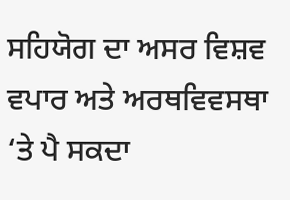ਸਹਿਯੋਗ ਦਾ ਅਸਰ ਵਿਸ਼ਵ ਵਪਾਰ ਅਤੇ ਅਰਥਵਿਵਸਥਾ ‘ਤੇ ਪੈ ਸਕਦਾ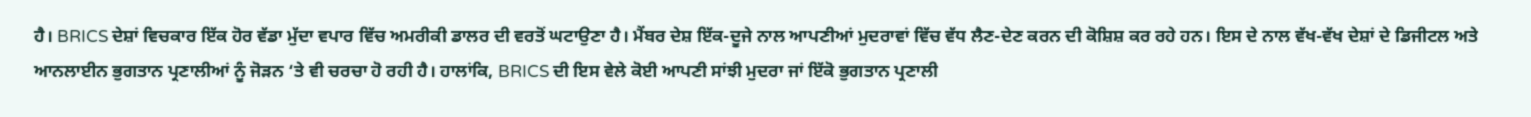ਹੈ। BRICS ਦੇਸ਼ਾਂ ਵਿਚਕਾਰ ਇੱਕ ਹੋਰ ਵੱਡਾ ਮੁੱਦਾ ਵਪਾਰ ਵਿੱਚ ਅਮਰੀਕੀ ਡਾਲਰ ਦੀ ਵਰਤੋਂ ਘਟਾਉਣਾ ਹੈ। ਮੈਂਬਰ ਦੇਸ਼ ਇੱਕ-ਦੂਜੇ ਨਾਲ ਆਪਣੀਆਂ ਮੁਦਰਾਵਾਂ ਵਿੱਚ ਵੱਧ ਲੈਣ-ਦੇਣ ਕਰਨ ਦੀ ਕੋਸ਼ਿਸ਼ ਕਰ ਰਹੇ ਹਨ। ਇਸ ਦੇ ਨਾਲ ਵੱਖ-ਵੱਖ ਦੇਸ਼ਾਂ ਦੇ ਡਿਜੀਟਲ ਅਤੇ ਆਨਲਾਈਨ ਭੁਗਤਾਨ ਪ੍ਰਣਾਲੀਆਂ ਨੂੰ ਜੋੜਨ ‘ਤੇ ਵੀ ਚਰਚਾ ਹੋ ਰਹੀ ਹੈ। ਹਾਲਾਂਕਿ, BRICS ਦੀ ਇਸ ਵੇਲੇ ਕੋਈ ਆਪਣੀ ਸਾਂਝੀ ਮੁਦਰਾ ਜਾਂ ਇੱਕੋ ਭੁਗਤਾਨ ਪ੍ਰਣਾਲੀ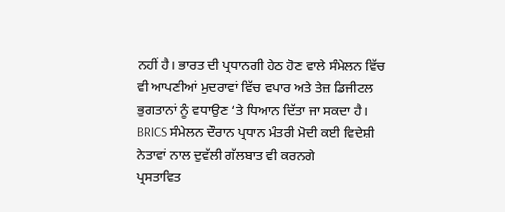ਨਹੀਂ ਹੈ। ਭਾਰਤ ਦੀ ਪ੍ਰਧਾਨਗੀ ਹੇਠ ਹੋਣ ਵਾਲੇ ਸੰਮੇਲਨ ਵਿੱਚ ਵੀ ਆਪਣੀਆਂ ਮੁਦਰਾਵਾਂ ਵਿੱਚ ਵਪਾਰ ਅਤੇ ਤੇਜ਼ ਡਿਜੀਟਲ ਭੁਗਤਾਨਾਂ ਨੂੰ ਵਧਾਉਣ ‘ਤੇ ਧਿਆਨ ਦਿੱਤਾ ਜਾ ਸਕਦਾ ਹੈ।
BRICS ਸੰਮੇਲਨ ਦੌਰਾਨ ਪ੍ਰਧਾਨ ਮੰਤਰੀ ਮੋਦੀ ਕਈ ਵਿਦੇਸ਼ੀ ਨੇਤਾਵਾਂ ਨਾਲ ਦੁਵੱਲੀ ਗੱਲਬਾਤ ਵੀ ਕਰਨਗੇ
ਪ੍ਰਸਤਾਵਿਤ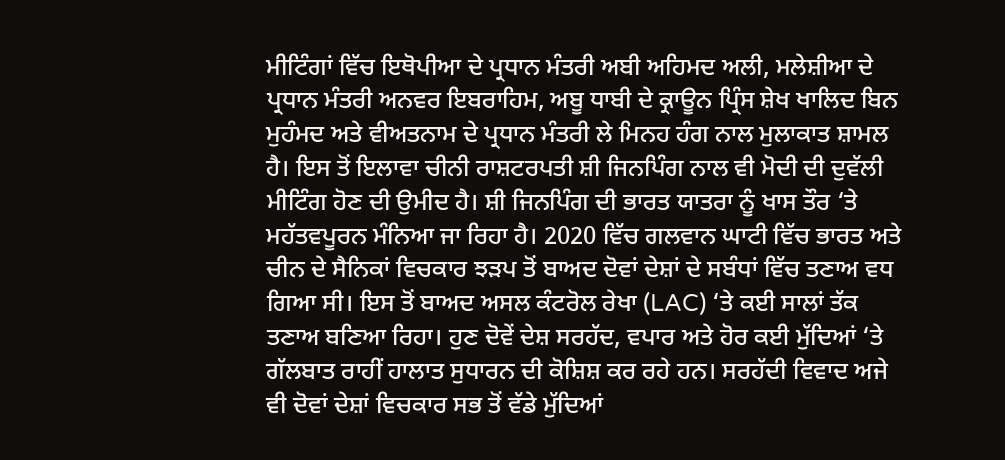ਮੀਟਿੰਗਾਂ ਵਿੱਚ ਇਥੋਪੀਆ ਦੇ ਪ੍ਰਧਾਨ ਮੰਤਰੀ ਅਬੀ ਅਹਿਮਦ ਅਲੀ, ਮਲੇਸ਼ੀਆ ਦੇ ਪ੍ਰਧਾਨ ਮੰਤਰੀ ਅਨਵਰ ਇਬਰਾਹਿਮ, ਅਬੂ ਧਾਬੀ ਦੇ ਕ੍ਰਾਊਨ ਪ੍ਰਿੰਸ ਸ਼ੇਖ ਖਾਲਿਦ ਬਿਨ ਮੁਹੰਮਦ ਅਤੇ ਵੀਅਤਨਾਮ ਦੇ ਪ੍ਰਧਾਨ ਮੰਤਰੀ ਲੇ ਮਿਨਹ ਹੰਗ ਨਾਲ ਮੁਲਾਕਾਤ ਸ਼ਾਮਲ ਹੈ। ਇਸ ਤੋਂ ਇਲਾਵਾ ਚੀਨੀ ਰਾਸ਼ਟਰਪਤੀ ਸ਼ੀ ਜਿਨਪਿੰਗ ਨਾਲ ਵੀ ਮੋਦੀ ਦੀ ਦੁਵੱਲੀ ਮੀਟਿੰਗ ਹੋਣ ਦੀ ਉਮੀਦ ਹੈ। ਸ਼ੀ ਜਿਨਪਿੰਗ ਦੀ ਭਾਰਤ ਯਾਤਰਾ ਨੂੰ ਖਾਸ ਤੌਰ ‘ਤੇ ਮਹੱਤਵਪੂਰਨ ਮੰਨਿਆ ਜਾ ਰਿਹਾ ਹੈ। 2020 ਵਿੱਚ ਗਲਵਾਨ ਘਾਟੀ ਵਿੱਚ ਭਾਰਤ ਅਤੇ ਚੀਨ ਦੇ ਸੈਨਿਕਾਂ ਵਿਚਕਾਰ ਝੜਪ ਤੋਂ ਬਾਅਦ ਦੋਵਾਂ ਦੇਸ਼ਾਂ ਦੇ ਸਬੰਧਾਂ ਵਿੱਚ ਤਣਾਅ ਵਧ ਗਿਆ ਸੀ। ਇਸ ਤੋਂ ਬਾਅਦ ਅਸਲ ਕੰਟਰੋਲ ਰੇਖਾ (LAC) ‘ਤੇ ਕਈ ਸਾਲਾਂ ਤੱਕ ਤਣਾਅ ਬਣਿਆ ਰਿਹਾ। ਹੁਣ ਦੋਵੇਂ ਦੇਸ਼ ਸਰਹੱਦ, ਵਪਾਰ ਅਤੇ ਹੋਰ ਕਈ ਮੁੱਦਿਆਂ ‘ਤੇ ਗੱਲਬਾਤ ਰਾਹੀਂ ਹਾਲਾਤ ਸੁਧਾਰਨ ਦੀ ਕੋਸ਼ਿਸ਼ ਕਰ ਰਹੇ ਹਨ। ਸਰਹੱਦੀ ਵਿਵਾਦ ਅਜੇ ਵੀ ਦੋਵਾਂ ਦੇਸ਼ਾਂ ਵਿਚਕਾਰ ਸਭ ਤੋਂ ਵੱਡੇ ਮੁੱਦਿਆਂ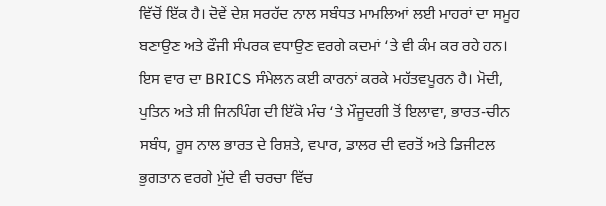ਵਿੱਚੋਂ ਇੱਕ ਹੈ। ਦੋਵੇਂ ਦੇਸ਼ ਸਰਹੱਦ ਨਾਲ ਸਬੰਧਤ ਮਾਮਲਿਆਂ ਲਈ ਮਾਹਰਾਂ ਦਾ ਸਮੂਹ ਬਣਾਉਣ ਅਤੇ ਫੌਜੀ ਸੰਪਰਕ ਵਧਾਉਣ ਵਰਗੇ ਕਦਮਾਂ ‘ਤੇ ਵੀ ਕੰਮ ਕਰ ਰਹੇ ਹਨ।
ਇਸ ਵਾਰ ਦਾ BRICS ਸੰਮੇਲਨ ਕਈ ਕਾਰਨਾਂ ਕਰਕੇ ਮਹੱਤਵਪੂਰਨ ਹੈ। ਮੋਦੀ, ਪੁਤਿਨ ਅਤੇ ਸ਼ੀ ਜਿਨਪਿੰਗ ਦੀ ਇੱਕੋ ਮੰਚ ‘ਤੇ ਮੌਜੂਦਗੀ ਤੋਂ ਇਲਾਵਾ, ਭਾਰਤ-ਚੀਨ ਸਬੰਧ, ਰੂਸ ਨਾਲ ਭਾਰਤ ਦੇ ਰਿਸ਼ਤੇ, ਵਪਾਰ, ਡਾਲਰ ਦੀ ਵਰਤੋਂ ਅਤੇ ਡਿਜੀਟਲ ਭੁਗਤਾਨ ਵਰਗੇ ਮੁੱਦੇ ਵੀ ਚਰਚਾ ਵਿੱਚ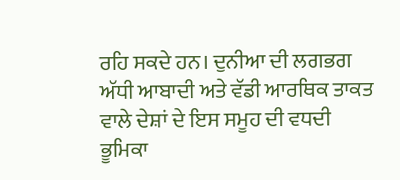ਰਹਿ ਸਕਦੇ ਹਨ। ਦੁਨੀਆ ਦੀ ਲਗਭਗ ਅੱਧੀ ਆਬਾਦੀ ਅਤੇ ਵੱਡੀ ਆਰਥਿਕ ਤਾਕਤ ਵਾਲੇ ਦੇਸ਼ਾਂ ਦੇ ਇਸ ਸਮੂਹ ਦੀ ਵਧਦੀ ਭੂਮਿਕਾ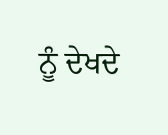ਨੂੰ ਦੇਖਦੇ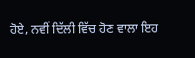ਹੋਏ, ਨਵੀਂ ਦਿੱਲੀ ਵਿੱਚ ਹੋਣ ਵਾਲਾ ਇਹ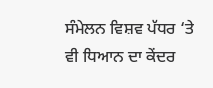ਸੰਮੇਲਨ ਵਿਸ਼ਵ ਪੱਧਰ ‘ਤੇ ਵੀ ਧਿਆਨ ਦਾ ਕੇਂਦਰ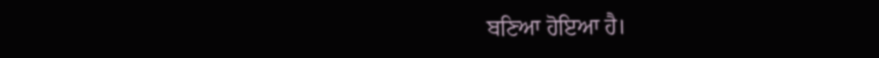ਬਣਿਆ ਹੋਇਆ ਹੈ।